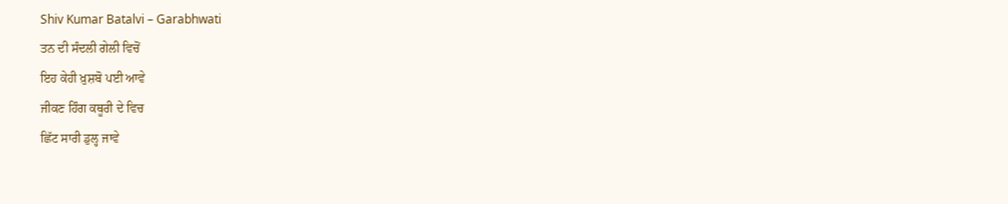Shiv Kumar Batalvi – Garabhwati
ਤਨ ਦੀ ਸੰਦਲੀ ਗੇਲੀ ਵਿਚੋਂ
ਇਹ ਕੇਹੀ ਖ਼ੁਸ਼ਬੋ ਪਈ ਆਵੇ
ਜੀਕਣ ਹਿੰਗ ਕਥੂਰੀ ਦੇ ਵਿਚ
ਛਿੱਟ ਸਾਰੀ ਡੁਲ੍ਹ ਜਾਵੇ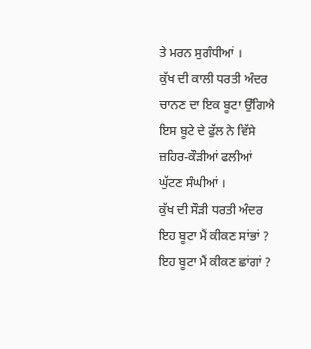ਤੇ ਮਰਨ ਸੁਗੰਧੀਆਂ ।
ਕੁੱਖ ਦੀ ਕਾਲੀ ਧਰਤੀ ਅੰਦਰ
ਚਾਨਣ ਦਾ ਇਕ ਬੂਟਾ ਉੱਗਿਐ
ਇਸ ਬੂਟੇ ਦੇ ਫੁੱਲ ਨੇ ਵਿੱਸੇ
ਜ਼ਹਿਰ-ਕੌੜੀਆਂ ਫਲੀਆਂ
ਘੁੱਟਣ ਸੰਘੀਆਂ ।
ਕੁੱਖ ਦੀ ਸੌੜੀ ਧਰਤੀ ਅੰਦਰ
ਇਹ ਬੂਟਾ ਮੈਂ ਕੀਕਣ ਸਾਂਭਾਂ ?
ਇਹ ਬੂਟਾ ਮੈਂ ਕੀਕਣ ਛਾਂਗਾਂ ?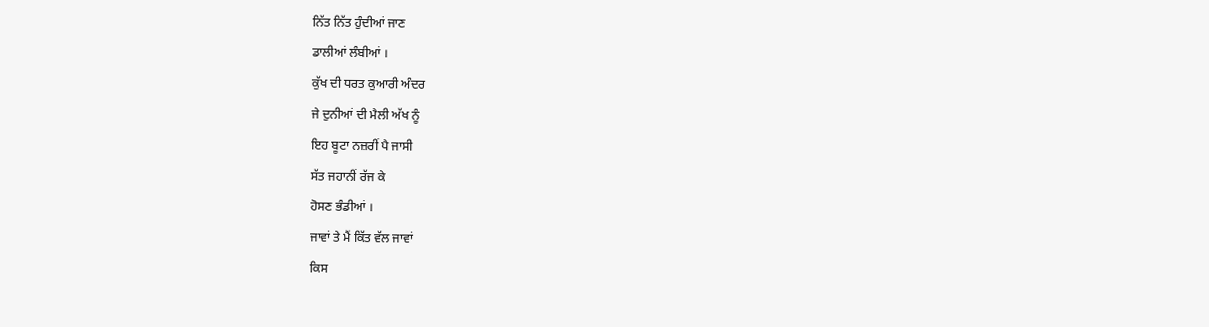ਨਿੱਤ ਨਿੱਤ ਹੁੰਦੀਆਂ ਜਾਣ
ਡਾਲੀਆਂ ਲੰਬੀਆਂ ।
ਕੁੱਖ ਦੀ ਧਰਤ ਕੁਆਰੀ ਅੰਦਰ
ਜੇ ਦੁਨੀਆਂ ਦੀ ਮੈਲੀ ਅੱਖ ਨੂੰ
ਇਹ ਬੂਟਾ ਨਜ਼ਰੀਂ ਪੈ ਜਾਸੀ
ਸੱਤ ਜਹਾਨੀਂ ਰੱਜ ਕੇ
ਹੋਸਣ ਭੰਡੀਆਂ ।
ਜਾਵਾਂ ਤੇ ਮੈਂ ਕਿੱਤ ਵੱਲ ਜਾਵਾਂ
ਕਿਸ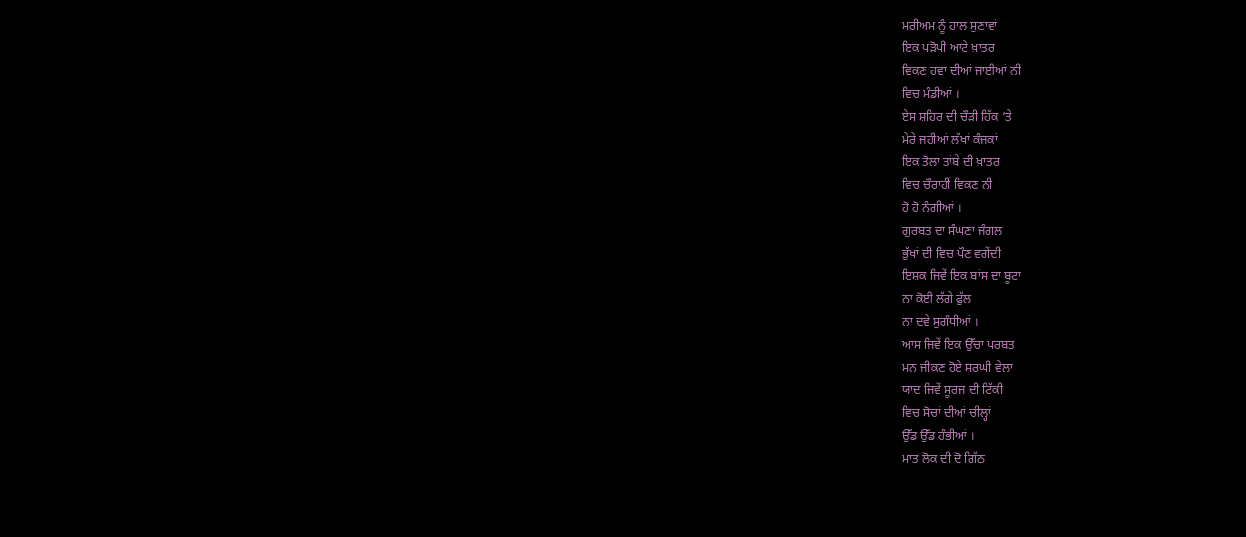ਮਰੀਅਮ ਨੂੰ ਹਾਲ ਸੁਣਾਵਾਂ
ਇਕ ਪੜੋਪੀ ਆਟੇ ਖ਼ਾਤਰ
ਵਿਕਣ ਹਵਾ ਦੀਆਂ ਜਾਈਆਂ ਨੀ
ਵਿਚ ਮੰਡੀਆਂ ।
ਏਸ ਸ਼ਹਿਰ ਦੀ ਚੌੜੀ ਹਿੱਕ ‘ਤੇ
ਮੇਰੇ ਜਹੀਆਂ ਲੱਖਾਂ ਕੰਜਕਾਂ
ਇਕ ਤੋਲਾ ਤਾਂਬੇ ਦੀ ਖ਼ਾਤਰ
ਵਿਚ ਚੌਰਾਹੀਂ ਵਿਕਣ ਨੀ
ਹੋ ਹੋ ਨੰਗੀਆਂ ।
ਗੁਰਬਤ ਦਾ ਸੰਘਣਾ ਜੰਗਲ
ਭੁੱਖਾਂ ਦੀ ਵਿਚ ਪੌਣ ਵਗੇਂਦੀ
ਇਸ਼ਕ ਜਿਵੇਂ ਇਕ ਬਾਂਸ ਦਾ ਬੂਟਾ
ਨਾ ਕੋਈ ਲੱਗੇ ਫੁੱਲ
ਨਾ ਦਵੇ ਸੁਗੰਧੀਆਂ ।
ਆਸ ਜਿਵੇਂ ਇਕ ਉੱਚਾ ਪਰਬਤ
ਮਨ ਜੀਕਣ ਹੋਏ ਸਰਘੀ ਵੇਲਾ
ਯਾਦ ਜਿਵੇਂ ਸੂਰਜ ਦੀ ਟਿੱਕੀ
ਵਿਚ ਸੋਚਾਂ ਦੀਆਂ ਚੀਲ੍ਹਾਂ
ਉੱਡ ਉੱਡ ਹੰਭੀਆਂ ।
ਮਾਤ ਲੋਕ ਦੀ ਦੋ ਗਿੱਠ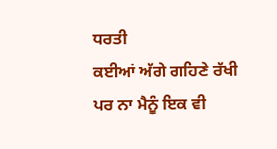ਧਰਤੀ
ਕਈਆਂ ਅੱਗੇ ਗਹਿਣੇ ਰੱਖੀ
ਪਰ ਨਾ ਮੈਨੂੰ ਇਕ ਵੀ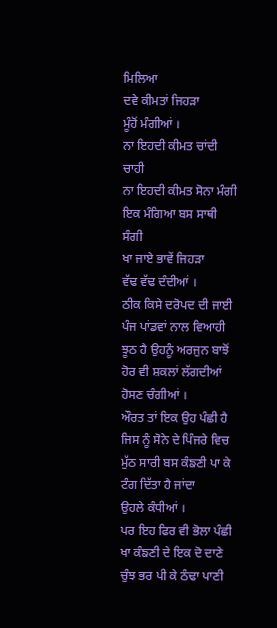ਮਿਲਿਆ
ਦਵੇ ਕੀਮਤਾਂ ਜਿਹੜਾ
ਮੂੰਹੋਂ ਮੰਗੀਆਂ ।
ਨਾ ਇਹਦੀ ਕੀਮਤ ਚਾਂਦੀ ਚਾਹੀ
ਨਾ ਇਹਦੀ ਕੀਮਤ ਸੋਨਾ ਮੰਗੀ
ਇਕ ਮੰਗਿਆ ਬਸ ਸਾਥੀ ਸੰਗੀ
ਖਾ ਜਾਏ ਭਾਵੇਂ ਜਿਹੜਾ
ਵੱਢ ਵੱਢ ਦੰਦੀਆਂ ।
ਠੀਕ ਕਿਸੇ ਦਰੋਪਦ ਦੀ ਜਾਈ
ਪੰਜ ਪਾਂਡਵਾਂ ਨਾਲ ਵਿਆਹੀ
ਝੂਠ ਹੈ ਉਹਨੂੰ ਅਰਜੁਨ ਬਾਝੋਂ
ਹੋਰ ਵੀ ਸ਼ਕਲਾਂ ਲੱਗਦੀਆਂ
ਹੋਸਣ ਚੰਗੀਆਂ ।
ਔਰਤ ਤਾਂ ਇਕ ਉਹ ਪੰਛੀ ਹੈ
ਜਿਸ ਨੂੰ ਸੋਨੇ ਦੇ ਪਿੰਜਰੇ ਵਿਚ
ਮੁੱਠ ਸਾਰੀ ਬਸ ਕੰਙਣੀ ਪਾ ਕੇ
ਟੰਗ ਦਿੱਤਾ ਹੈ ਜਾਂਦਾ
ਉਹਲੇ ਕੰਧੀਆਂ ।
ਪਰ ਇਹ ਫਿਰ ਵੀ ਭੋਲਾ ਪੰਛੀ
ਖਾ ਕੰਙਣੀ ਦੇ ਇਕ ਦੋ ਦਾਣੇ
ਚੁੰਝ ਭਰ ਪੀ ਕੇ ਠੰਢਾ ਪਾਣੀ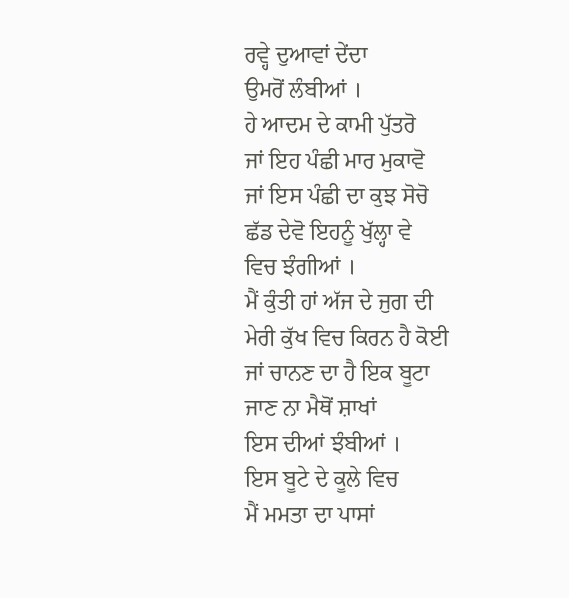ਰਵ੍ਹੇ ਦੁਆਵਾਂ ਦੇਂਦਾ
ਉਮਰੋਂ ਲੰਬੀਆਂ ।
ਹੇ ਆਦਮ ਦੇ ਕਾਮੀ ਪੁੱਤਰੋ
ਜਾਂ ਇਹ ਪੰਛੀ ਮਾਰ ਮੁਕਾਵੋ
ਜਾਂ ਇਸ ਪੰਛੀ ਦਾ ਕੁਝ ਸੋਚੋ
ਛੱਡ ਦੇਵੋ ਇਹਨੂੰ ਖੁੱਲ੍ਹਾ ਵੇ
ਵਿਚ ਝੰਗੀਆਂ ।
ਮੈਂ ਕੁੰਤੀ ਹਾਂ ਅੱਜ ਦੇ ਜੁਗ ਦੀ
ਮੇਰੀ ਕੁੱਖ ਵਿਚ ਕਿਰਨ ਹੈ ਕੋਈ
ਜਾਂ ਚਾਨਣ ਦਾ ਹੈ ਇਕ ਬੂਟਾ
ਜਾਣ ਨਾ ਮੈਥੋਂ ਸ਼ਾਖਾਂ
ਇਸ ਦੀਆਂ ਝੰਬੀਆਂ ।
ਇਸ ਬੂਟੇ ਦੇ ਕੂਲੇ ਵਿਚ
ਮੈਂ ਮਮਤਾ ਦਾ ਪਾਸਾਂ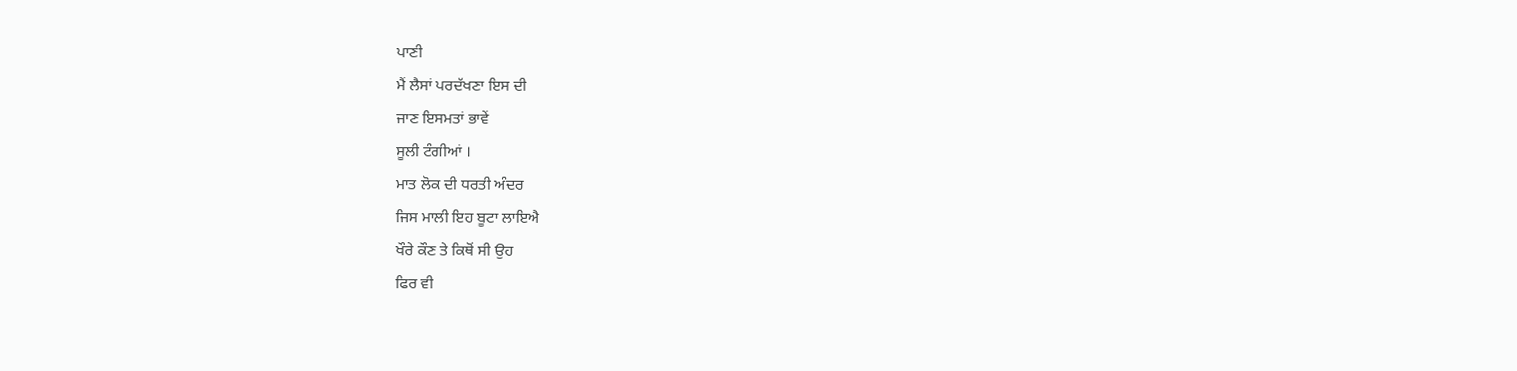ਪਾਣੀ
ਮੈਂ ਲੈਸਾਂ ਪਰਦੱਖਣਾ ਇਸ ਦੀ
ਜਾਣ ਇਸਮਤਾਂ ਭਾਵੇਂ
ਸੂਲੀ ਟੰਗੀਆਂ ।
ਮਾਤ ਲੋਕ ਦੀ ਧਰਤੀ ਅੰਦਰ
ਜਿਸ ਮਾਲੀ ਇਹ ਬੂਟਾ ਲਾਇਐ
ਖੌਰੇ ਕੌਣ ਤੇ ਕਿਥੋਂ ਸੀ ਉਹ
ਫਿਰ ਵੀ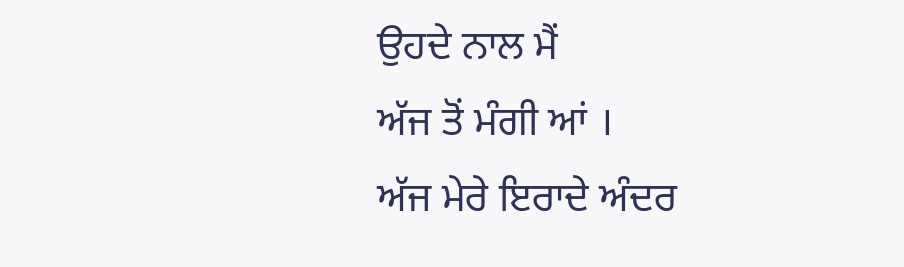ਉਹਦੇ ਨਾਲ ਮੈਂ
ਅੱਜ ਤੋਂ ਮੰਗੀ ਆਂ ।
ਅੱਜ ਮੇਰੇ ਇਰਾਦੇ ਅੰਦਰ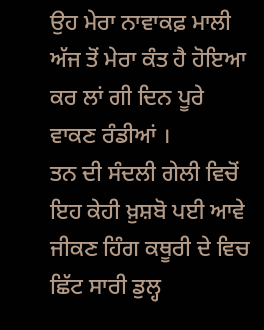ਉਹ ਮੇਰਾ ਨਾਵਾਕਫ਼ ਮਾਲੀ
ਅੱਜ ਤੋਂ ਮੇਰਾ ਕੰਤ ਹੈ ਹੋਇਆ
ਕਰ ਲਾਂ ਗੀ ਦਿਨ ਪੂਰੇ
ਵਾਕਣ ਰੰਡੀਆਂ ।
ਤਨ ਦੀ ਸੰਦਲੀ ਗੇਲੀ ਵਿਚੋਂ
ਇਹ ਕੇਹੀ ਖ਼ੁਸ਼ਬੋ ਪਈ ਆਵੇ
ਜੀਕਣ ਹਿੰਗ ਕਥੂਰੀ ਦੇ ਵਿਚ
ਛਿੱਟ ਸਾਰੀ ਡੁਲ੍ਹ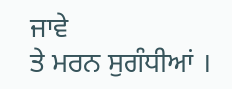ਜਾਵੇ
ਤੇ ਮਰਨ ਸੁਗੰਧੀਆਂ ।